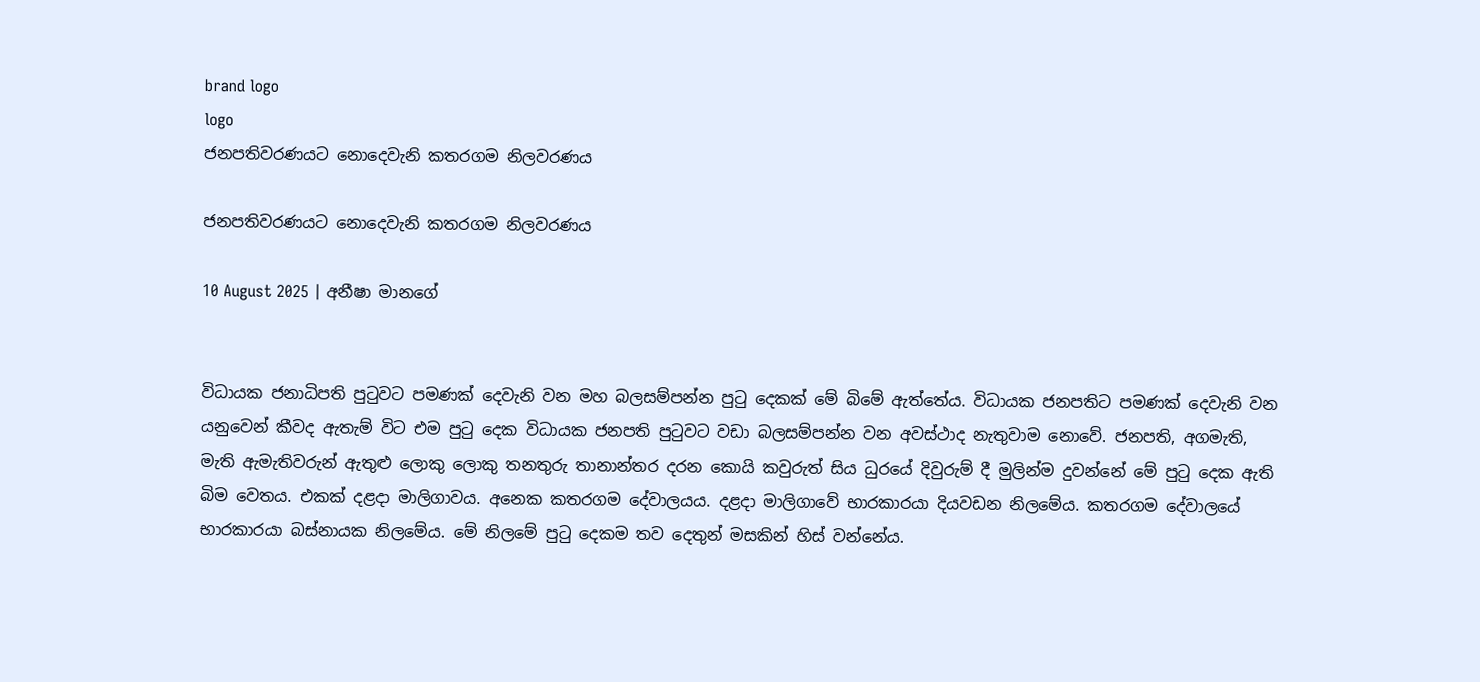brand logo
logo
ජනපතිවරණයට නොදෙවැනි කතරගම නිලවරණය

ජනපතිවරණයට නොදෙවැනි කතරගම නිලවරණය

10 August 2025 | අනීෂා මානගේ


විධායක ජනාධිපති පුටුවට පමණක් දෙවැනි වන මහ බලසම්පන්න පුටු දෙකක් මේ බිමේ ඇත්තේය. විධායක ජනපතිට පමණක් දෙවැනි වන යනුවෙන් කීවද ඇතැම් විට එම පුටු දෙක විධායක ජනපති පුටුවට වඩා බලසම්පන්න වන අවස්ථාද නැතුවාම නොවේ. ජනපති, අගමැති, මැති ඇමැතිවරුන් ඇතුළු ලොකු ලොකු තනතුරු තානාන්තර දරන කොයි කවුරුත් සිය ධුරයේ දිවුරුම් දී මුලින්ම දුවන්නේ මේ පුටු දෙක ඇති බිම වෙතය. එකක් දළදා මාලිගාවය. අනෙක කතරගම දේවාලයය. දළදා මාලිගාවේ භාරකාරයා දියවඩන නිලමේය. කතරගම දේවාලයේ භාරකාරයා බස්නායක නිලමේය. මේ නිලමේ පුටු දෙකම තව දෙතුන් මසකින් හිස් වන්නේය.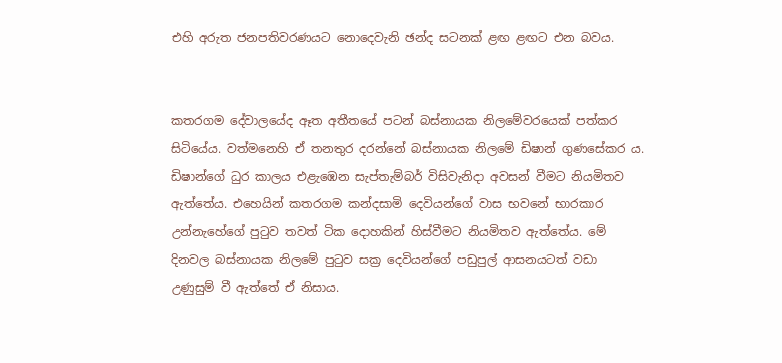එහි අරුත ජනපතිවරණයට නොදෙවැනි ඡන්ද සටනක් ළඟ ළඟට එන බවය.


කතරගම දේවාලයේද ඈත අතීතයේ පටන් බස්නායක නිලමේවරයෙක් පත්කර සිටියේය. වත්මනෙහි ඒ තනතුර දරන්නේ බස්නායක නිලමේ ඩිෂාන් ගුණසේකර ය. ඩිෂාන්ගේ ධුර කාලය එළැඹෙන සැප්තැම්බර් විසිවැනිදා අවසන් වීමට නියමිතව ඇත්තේය. එහෙයින් කතරගම කන්දසාමි දෙවියන්ගේ වාස භවනේ භාරකාර උන්නැහේගේ පුටුව තවත් ටික දොහකින් හිස්වීමට නියමිතව ඇත්තේය. මේ දිනවල බස්නායක නිලමේ පුටුව සක්‍ර දෙවියන්ගේ පඩුපුල් ආසනයටත් වඩා උණුසුම් වී ඇත්තේ ඒ නිසාය.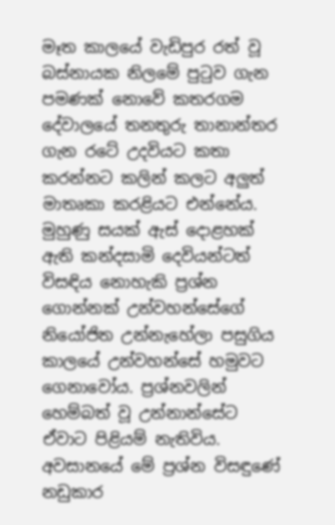මෑත කාලයේ වැඩිපුර රත් වූ බස්නායක නිලමේ පුටුව ගැන පමණක් නොවේ කතරගම දේවාලයේ තනතුරු තානාන්තර ගැන රටේ උදවියට කතා කරන්නට කලින් කලට අලුත් මාතෘකා කරළියට එන්නේය. මුහුණු සයක් ඇස් දොළහක් ඇති කන්දසාමි දෙවියන්ටත් විසඳිය නොහැකි ප්‍රශ්න ගොන්නක් උන්වහන්සේගේ නියෝජිත උන්නැහේලා පසුගිය කාලයේ උන්වහන්සේ හමුවට ගෙනාවෝය. ප්‍රශ්නවලින් හෙම්බත් වූ උන්නාන්සේට ඒවාට පිළියම් නැතිවිය. අවසානයේ මේ ප්‍රශ්න විසඳුණේ නඩුකාර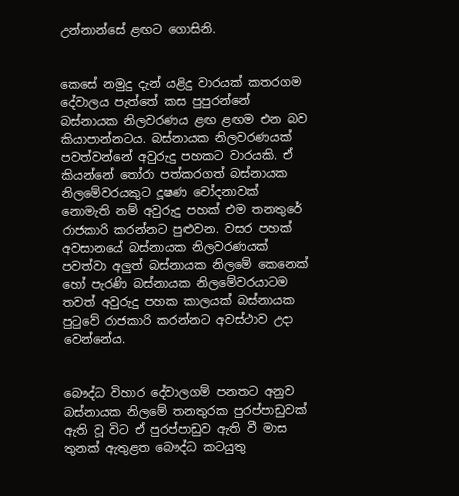උන්නාන්සේ ළඟට ගොසිනි.


කෙසේ නමුදු දැන් යළිදු වාරයක් කතරගම දේවාලය පැත්තේ කස පුපුරන්නේ බස්නායක නිලවරණය ළඟ ළඟම එන බව කියාපාන්නටය. බස්නායක නිලවරණයක් පවත්වන්නේ අවුරුදු පහකට වාරයකි. ඒ කියන්නේ තෝරා පත්කරගත් බස්නායක නිලමේවරයකුට දූෂණ චෝදනාවක් නොමැති නම් අවුරුදු පහක් එම තනතුරේ රාජකාරි කරන්නට පුළුවන. වසර පහක් අවසානයේ බස්නායක නිලවරණයක් පවත්වා අලුත් බස්නායක නිලමේ කෙනෙක් හෝ පැරණි බස්නායක නිලමේවරයාටම තවත් අවුරුදු පහක කාලයක් බස්නායක පුටුවේ රාජකාරි කරන්නට අවස්ථාව උදා වෙන්නේය.


බෞද්ධ විහාර දේවාලගම් පනතට අනුව බස්නායක නිලමේ තනතුරක පුරප්පාඩුවක් ඇති වූ විට ඒ පුරප්පාඩුව ඇති වී මාස තුනක් ඇතුළත බෞද්ධ කටයුතු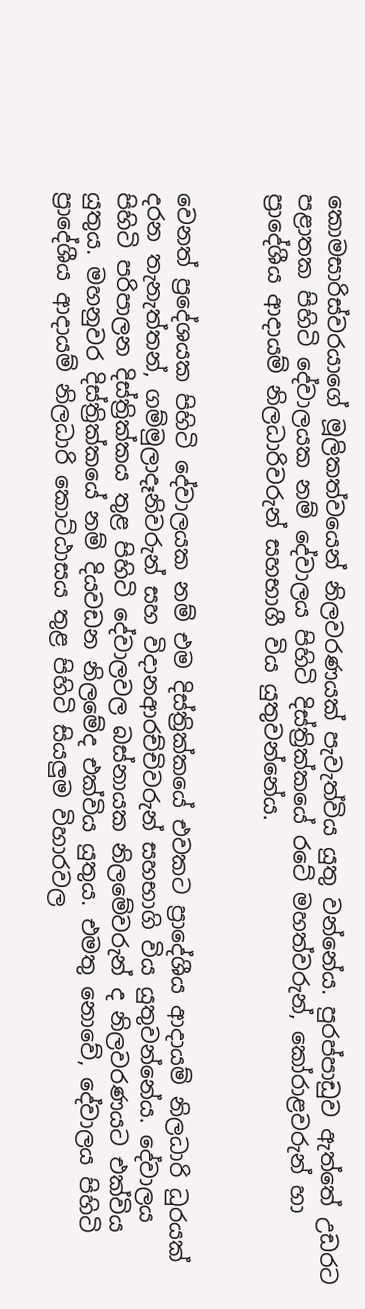කොමසාරිස්වරයාගේ මූලිකත්වයෙන් නිලවරණයක් පැවැත්විය යුතු වන්නේය. පුරප්පාඩුව ඇත්තේ උඩරට පළාතක පිහිටි දේවාලයක නම් දේවාලය පිහිටි දිස්ත්‍රික්කයේ රටේ මහත්වරුන්, කෝරාළවරුන් හා ප්‍රාදේශීය ආදායම් නිලධාරිවරුන් සහභාගී විය යුතුවන්නේය.


වෙනත් ප්‍රදේශයක පිහිටි දේවාලයක නම් එම දිස්ත්‍රික්කයේ එවකට ප්‍රාදේශීය ආදායම් නිලධාරි ධුරයක් දරන තැනැත්තන්, ගම්මුලාදෑනිවරුන් සහ විදානආරච්චිවරුන් සහභාගි විය යුතුවන්නේය. දේවාලය පිහිටි පරිපාලන දිස්ත්‍රික්කය තුළ පිහිටි දේවාලවල බස්නායක නිලමේවරුන් ද නිලවරණයට එක්විය යුතුය. මහනුවර දිස්ත්‍රික්කයේ නම් දියවඩන නිලමේද එක්විය යුතුය. එමතු නොවේ, දේවාලය පිහිටි ප්‍රාදේශීය ආදායම් නිලධාරි කොට්ඨාසය තුළ පිහිටි සියලුම විහාරවල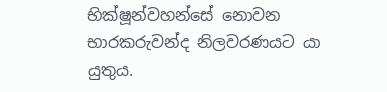භික්ෂූන්වහන්සේ නොවන භාරකරුවන්ද නිලවරණයට යා යුතුය.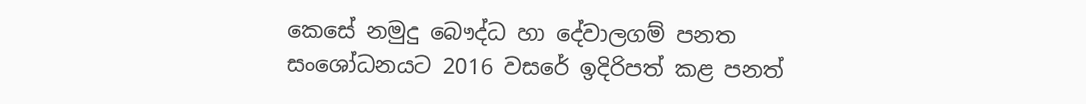කෙසේ නමුදු බෞද්ධ හා දේවාලගම් පනත සංශෝධනයට 2016 වසරේ ඉදිරිපත් කළ පනත්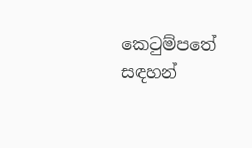කෙටුම්පතේ සඳහන්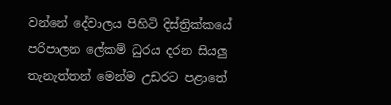වන්නේ දේවාලය පිහිටි දිස්ත්‍රික්කයේ පරිපාලන ලේකම් ධුරය දරන සියලු තැනැත්තන් මෙන්ම උඩරට පළාතේ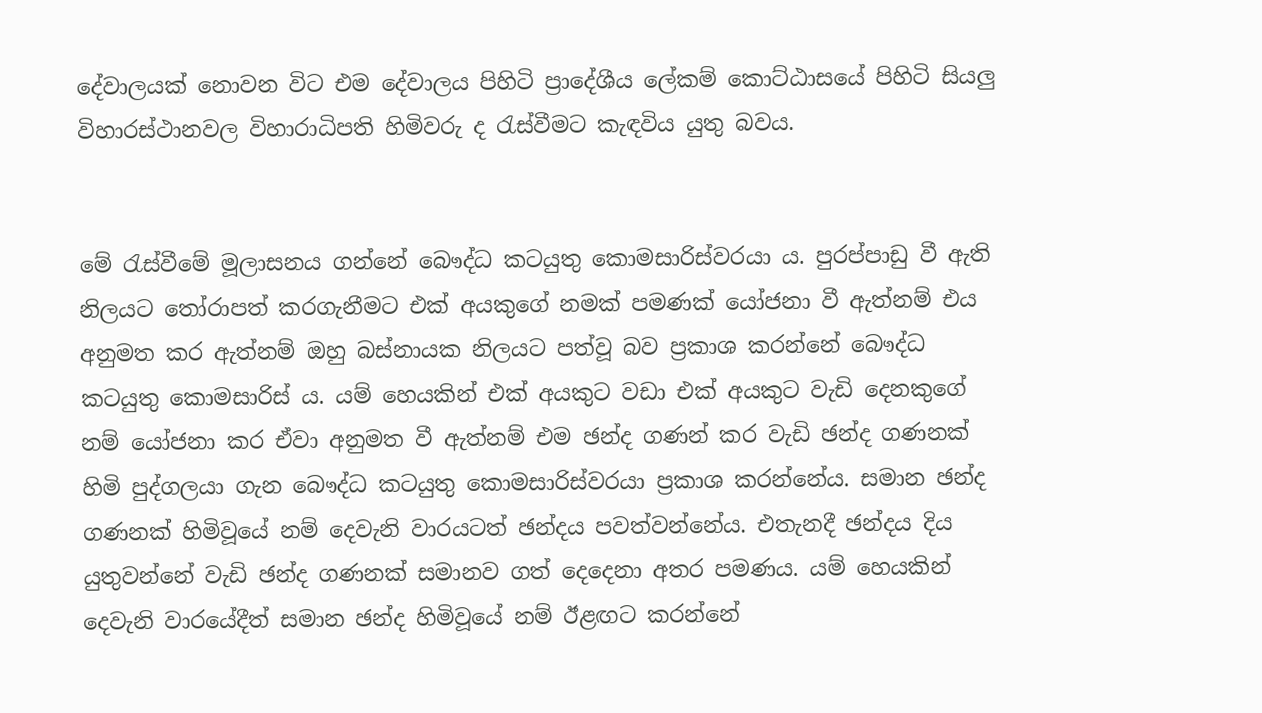දේවාලයක් නොවන විට එම දේවාලය පිහිටි ප්‍රාදේශීය ලේකම් කොට්ඨාසයේ පිහිටි සියලු විහාරස්ථානවල විහාරාධිපති හිමිවරු ද රැස්වීමට කැඳවිය යුතු බවය.


මේ රැස්වීමේ මූලාසනය ගන්නේ බෞද්ධ කටයුතු කොමසාරිස්වරයා ය. පුරප්පාඩු වී ඇති නිලයට තෝරාපත් කරගැනීමට එක් අයකුගේ නමක් පමණක් යෝජනා වී ඇත්නම් එය අනුමත කර ඇත්නම් ඔහු බස්නායක නිලයට පත්වූ බව ප්‍රකාශ කරන්නේ බෞද්ධ කටයුතු කොමසාරිස් ය. යම් හෙයකින් එක් අයකුට වඩා එක් අයකුට වැඩි දෙනකුගේ නම් යෝජනා කර ඒවා අනුමත වී ඇත්නම් එම ඡන්ද ගණන් කර වැඩි ඡන්ද ගණනක් හිමි පුද්ගලයා ගැන බෞද්ධ කටයුතු කොමසාරිස්වරයා ප්‍රකාශ කරන්නේය. සමාන ඡන්ද ගණනක් හිමිවූයේ නම් දෙවැනි වාරයටත් ඡන්දය පවත්වන්නේය. එතැනදී ඡන්දය දිය යුතුවන්නේ වැඩි ඡන්ද ගණනක් සමානව ගත් දෙදෙනා අතර පමණය. යම් හෙයකින් දෙවැනි වාරයේදීත් සමාන ඡන්ද හිමිවූයේ නම් ඊළඟට කරන්නේ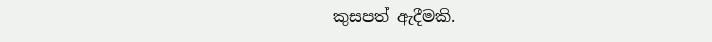කුසපත් ඇදීමකි.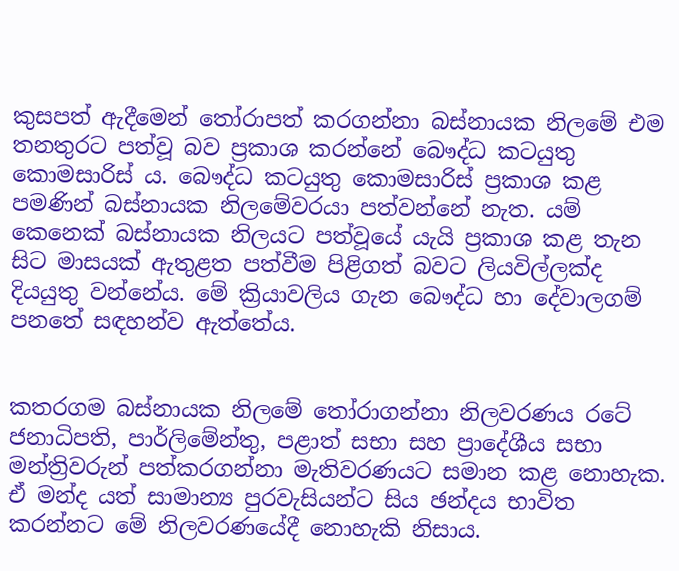කුසපත් ඇදීමෙන් තෝරාපත් කරගන්නා බස්නායක නිලමේ එම තනතුරට පත්වූ බව ප්‍රකාශ කරන්නේ බෞද්ධ කටයුතු කොමසාරිස් ය. බෞද්ධ කටයුතු කොමසාරිස් ප්‍රකාශ කළ පමණින් බස්නායක නිලමේවරයා පත්වන්නේ නැත. යම් කෙනෙක් බස්නායක නිලයට පත්වූයේ යැයි ප්‍රකාශ කළ තැන සිට මාසයක් ඇතුළත පත්වීම පිළිගත් බවට ලියවිල්ලක්ද දියයුතු වන්නේය. මේ ක්‍රියාවලිය ගැන බෞද්ධ හා දේවාලගම් පනතේ සඳහන්ව ඇත්තේය.


කතරගම බස්නායක නිලමේ තෝරාගන්නා නිලවරණය රටේ ජනාධිපති, පාර්ලිමේන්තු, පළාත් සභා සහ ප්‍රාදේශීය සභා මන්ත්‍රිවරුන් පත්කරගන්නා මැතිවරණයට සමාන කළ නොහැක. ඒ මන්ද යත් සාමාන්‍ය පුරවැසියන්ට සිය ඡන්දය භාවිත කරන්නට මේ නිලවරණයේදී නොහැකි නිසාය.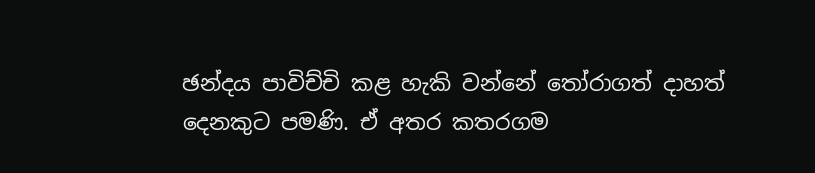ඡන්දය පාවිච්චි කළ හැකි වන්නේ තෝරාගත් දාහත් දෙනකුට පමණි. ඒ අතර කතරගම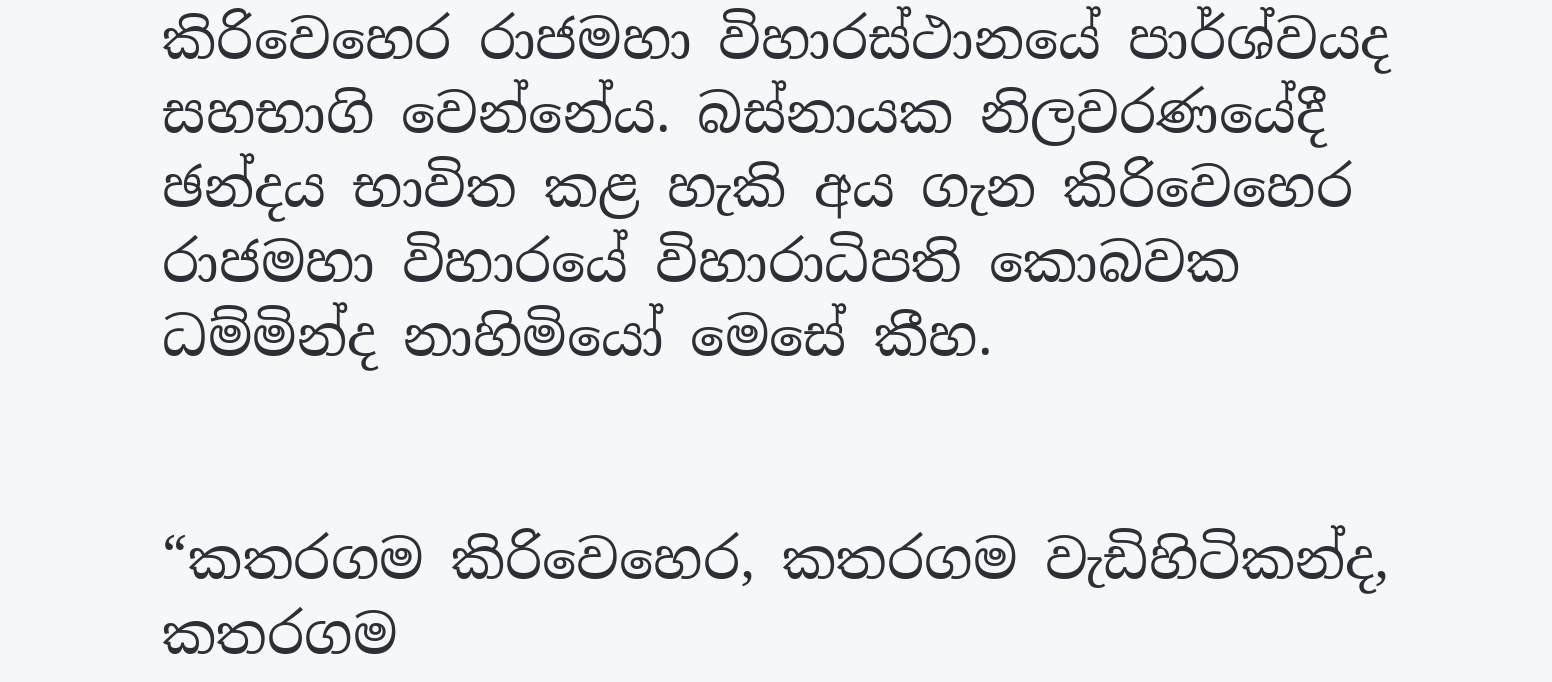කිරිවෙහෙර රාජමහා විහාරස්ථානයේ පාර්ශ්වයද සහභාගි වෙන්නේය. බස්නායක නිලවරණයේදී ඡන්දය භාවිත කළ හැකි අය ගැන කිරිවෙහෙර රාජමහා විහාරයේ විහාරාධිපති කොබවක ධම්මින්ද නාහිමියෝ මෙසේ කීහ.


“කතරගම කිරිවෙහෙර, කතරගම වැඩිහිටිකන්ද, කතරගම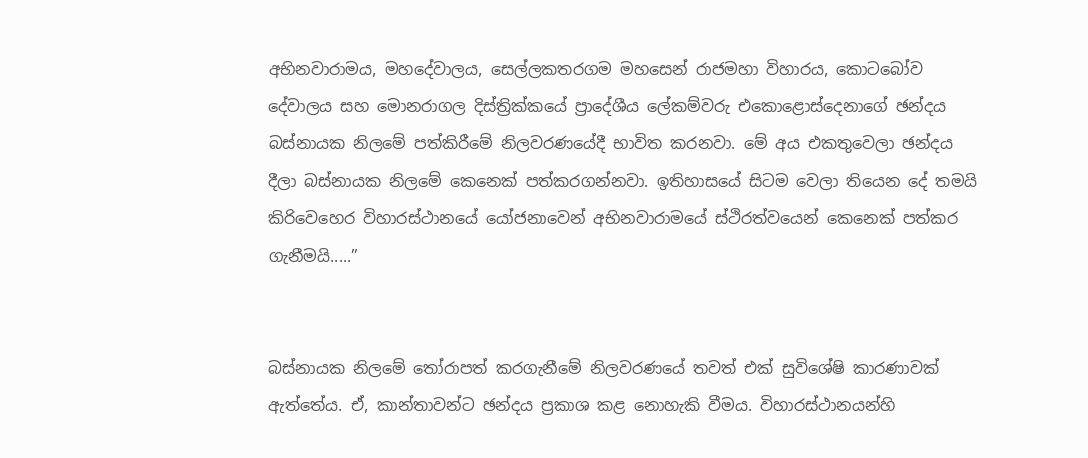අභිනවාරාමය, මහදේවාලය, සෙල්ලකතරගම මහසෙන් රාජමහා විහාරය, කොටබෝව දේවාලය සහ මොනරාගල දිස්ත්‍රික්කයේ ප්‍රාදේශීය ලේකම්වරු එකොළොස්දෙනාගේ ඡන්දය බස්නායක නිලමේ පත්කිරීමේ නිලවරණයේදී භාවිත කරනවා. මේ අය එකතුවෙලා ඡන්දය දීලා බස්නායක නිලමේ කෙනෙක් පත්කරගන්නවා. ඉතිහාසයේ සිටම වෙලා තියෙන දේ තමයි කිරිවෙහෙර විහාරස්ථානයේ යෝජනාවෙන් අභිනවාරාමයේ ස්ථිරත්වයෙන් කෙනෙක් පත්කර ගැනීමයි.....”


බස්නායක නිලමේ තෝරාපත් කරගැනීමේ නිලවරණයේ තවත් එක් සුවිශේෂි කාරණාවක් ඇත්තේය. ඒ, කාන්තාවන්ට ඡන්දය ප්‍රකාශ කළ නොහැකි වීමය. විහාරස්ථානයන්හි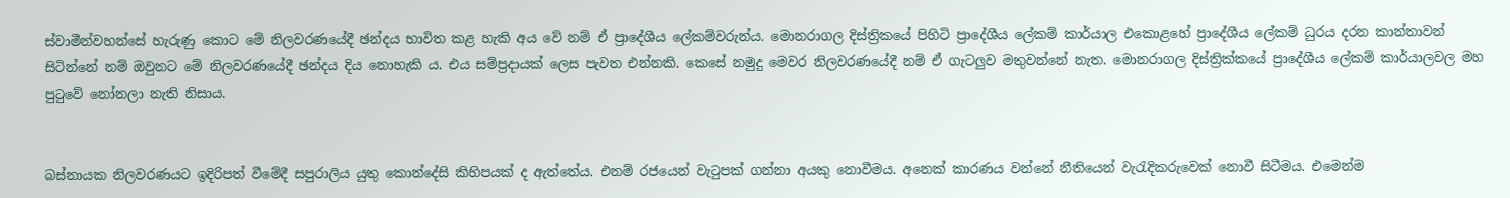ස්වාමීන්වහන්සේ හැරුණු කොට මේ නිලවරණයේදී ඡන්දය භාවිත කළ හැකි අය වේ නම් ඒ ප්‍රාදේශීය ලේකම්වරුන්ය. මොනරාගල දිස්ත්‍රිකයේ පිහිටි ප්‍රාදේශීය ලේකම් කාර්යාල එකොළහේ ප්‍රාදේශීය ලේකම් ධුරය දරන කාන්තාවන් සිටින්නේ නම් ඔවුනට මේ නිලවරණයේදී ඡන්දය දිය නොහැකි ය. එය සම්ප්‍රදායක් ලෙස පැවත එන්නකි. කෙසේ නමුදු මෙවර නිලවරණයේදී නම් ඒ ගැටලුව මතුවන්නේ නැත. මොනරාගල දිස්ත්‍රික්කයේ ප්‍රාදේශීය ලේකම් කාර්යාලවල මහ පුටුවේ නෝනලා නැති නිසාය.


බස්නායක නිලවරණයට ඉදිරිපත් වීමේදී සපුරාලිය යුතු කොන්දේසි කිහිපයක් ද ඇත්තේය. එනම් රජයෙන් වැටුපක් ගන්නා අයකු නොවීමය. අනෙක් කාරණය වන්නේ නීතියෙන් වැරැදිකරුවෙක් නොවී සිටීමය. එමෙන්ම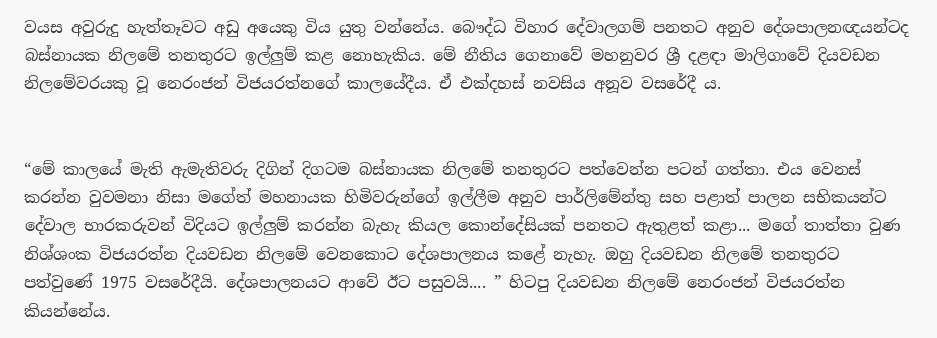වයස අවුරුදු හැත්තෑවට අඩු අයෙකු විය යුතු වන්නේය. බෞද්ධ විහාර දේවාලගම් පනතට අනුව දේශපාලනඥයන්ටද බස්නායක නිලමේ තනතුරට ඉල්ලුම් කළ නොහැකිය. මේ නීතිය ගෙනාවේ මහනුවර ශ්‍රී දළඳා මාලිගාවේ දියවඩන නිලමේවරයකු වූ නෙරංජන් විජයරත්නගේ කාලයේදීය. ඒ එක්දහස් නවසිය අනූව වසරේදී ය.


“මේ කාලයේ මැති ඇමැතිවරු දිගින් දිගටම බස්නායක නිලමේ තනතුරට පත්වෙන්න පටන් ගත්තා. එය වෙනස් කරන්න වුවමනා නිසා මගේත් මහනායක හිමිවරුන්ගේ ඉල්ලීම අනුව පාර්ලිමේන්තු සහ පළාත් පාලන සභිකයන්ට දේවාල භාරකරුවන් විදියට ඉල්ලුම් කරන්න බැහැ කියල කොන්දේසියක් පනතට ඇතුළත් කළා... මගේ තාත්තා වුණ නිශ්ශංක විජයරත්න දියවඩන නිලමේ වෙනකොට දේශපාලනය කළේ නැහැ. ඔහු දියවඩන නිලමේ තනතුරට පත්වුණේ 1975 වසරේදීයි. දේශපාලනයට ආවේ ඊට පසුවයි.... ” හිටපු දියවඩන නිලමේ නෙරංජන් විජයරත්න කියන්නේය.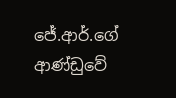ජේ.ආර්.ගේ ආණ්ඩුවේ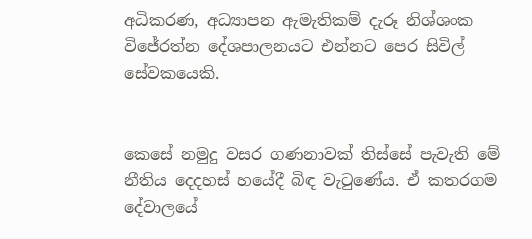අධිකරණ, අධ්‍යාපන ඇමැතිකම් දැරූ නිශ්ශංක විජේරත්න දේශපාලනයට එන්නට පෙර සිවිල් සේවකයෙකි.


කෙසේ නමුදු වසර ගණනාවක් තිස්සේ පැවැති මේ නීතිය දෙදහස් හයේදී බිඳ වැටුණේය. ඒ කතරගම දේවාලයේ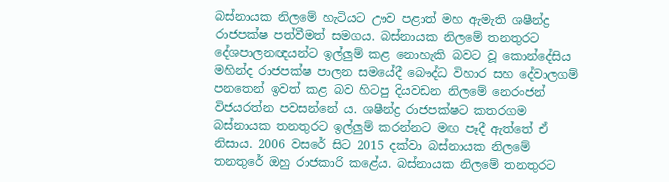බස්නායක නිලමේ හැටියට ඌව පළාත් මහ ඇමැති ශෂීන්ද්‍ර රාජපක්ෂ පත්වීමත් සමගය. බස්නායක නිලමේ තනතුරට දේශපාලනඥයන්ට ඉල්ලුම් කළ නොහැකි බවට වූ කොන්දේසිය මහින්ද රාජපක්ෂ පාලන සමයේදී බෞද්ධ විහාර සහ දේවාලගම් පනතෙන් ඉවත් කළ බව හිටපු දියවඩන නිලමේ නෙරංජන් විජයරත්න පවසන්නේ ය. ශෂීන්ද්‍ර රාජපක්ෂට කතරගම බස්නායක තනතුරට ඉල්ලුම් කරන්නට මඟ පෑදී ඇත්තේ ඒ නිසාය. 2006 වසරේ සිට 2015 දක්වා බස්නායක නිලමේ තනතුරේ ඔහු රාජකාරි කළේය. බස්නායක නිලමේ තනතුරට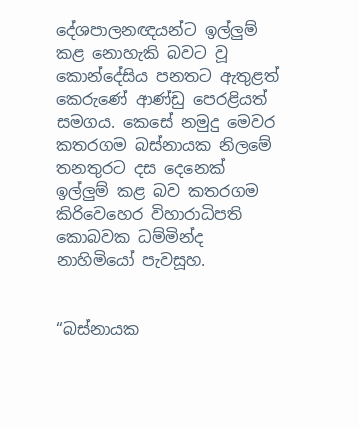දේශපාලනඥයන්ට ඉල්ලුම් කළ නොහැකි බවට වූ කොන්දේසිය පනතට ඇතුළත් කෙරුණේ ආණ්ඩු පෙරළියත් සමගය. කෙසේ නමුදු මෙවර කතරගම බස්නායක නිලමේ තනතුරට දස දෙනෙක් ඉල්ලුම් කළ බව කතරගම කිරිවෙහෙර විහාරාධිපති කොබවක ධම්මින්ද නාහිමියෝ පැවසූහ.


“බස්නායක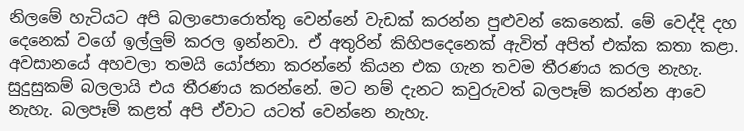නිලමේ හැටියට අපි බලාපොරොත්තු වෙන්නේ වැඩක් කරන්න පුළුවන් කෙනෙක්. මේ වෙද්දි දහ දෙනෙක් වගේ ඉල්ලුම් කරල ඉන්නවා. ඒ අතුරින් කිහිපදෙනෙක් ඇවිත් අපිත් එක්ක කතා කළා. අවසානයේ අහවලා තමයි යෝජනා කරන්නේ කියන එක ගැන තවම තීරණය කරල නැහැ. සුදුසුකම් බලලායි එය තීරණය කරන්නේ. මට නම් දැනට කවුරුවත් බලපෑම් කරන්න ආවෙ නැහැ. බලපෑම් කළත් අපි ඒවාට යටත් වෙන්නෙ නැහැ.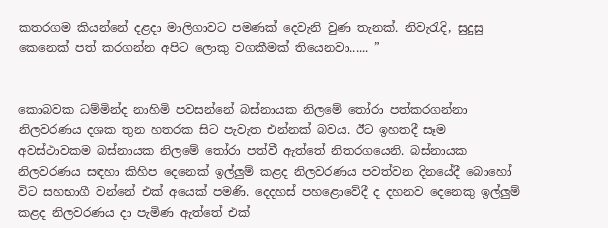කතරගම කියන්නේ දළදා මාලිගාවට පමණක් දෙවැනි වුණ තැනක්. නිවැරැදි, සුදුසු කෙනෙක් පත් කරගන්න අපිට ලොකු වගකීමක් තියෙනවා...... ”


කොබවක ධම්මින්ද නාහිමි පවසන්නේ බස්නායක නිලමේ තෝරා පත්කරගන්නා නිලවරණය දශක තුන හතරක සිට පැවැත එන්නක් බවය. ඊට ඉහතදී සෑම අවස්ථාවකම බස්නායක නිලමේ තෝරා පත්වී ඇත්තේ නිතරගයෙනි. බස්නායක නිලවරණය සඳහා කිහිප දෙනෙක් ඉල්ලුම් කළද නිලවරණය පවත්වන දිනයේදී බොහෝ විට සහභාගී වන්නේ එක් අයෙක් පමණි. දෙදහස් පහළොවේදී ද දහනව දෙනෙකු ඉල්ලුම් කළද නිලවරණය දා පැමිණ ඇත්තේ එක්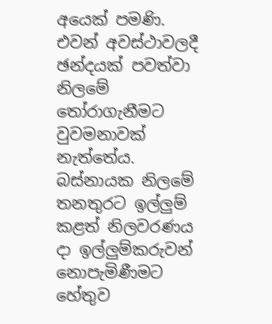අයෙක් පමණි. එවන් අවස්ථාවලදී ඡන්දයක් පවත්වා නිලමේ තෝරාගැනීමට වුවමනාවක් නැත්තේය. බස්නායක නිලමේ තනතුරට ඉල්ලුම් කළත් නිලවරණය දා ඉල්ලුම්කරුවන් නොපැමිණීමට හේතුව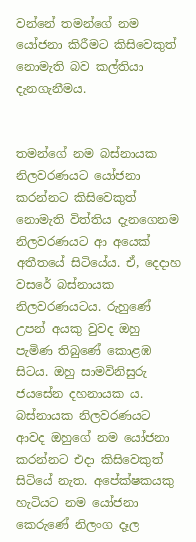වන්නේ තමන්ගේ නම යෝජනා කිරීමට කිසිවෙකුත් නොමැති බව කල්තියා දැනගැනීමය.


තමන්ගේ නම බස්නායක නිලවරණයට යෝජනා කරන්නට කිසිවෙකුත් නොමැති විත්තිය දැනගෙනම නිලවරණයට ආ අයෙක් අතීතයේ සිටියේය. ඒ, දෙදාහ වසරේ බස්නායක නිලවරණයටය. රුහුණේ උපන් අයකු වුවද ඔහු පැමිණ තිබුණේ කොළඹ සිටය. ඔහු සාමවිනිසුරු ජයසේන දහනායක ය. බස්නායක නිලවරණයට ආවද ඔහුගේ නම යෝජනා කරන්නට එදා කිසිවෙකුත් සිටියේ නැත. අපේක්ෂකයකු හැටියට නම යෝජනා කෙරුණේ නිලංග දෑල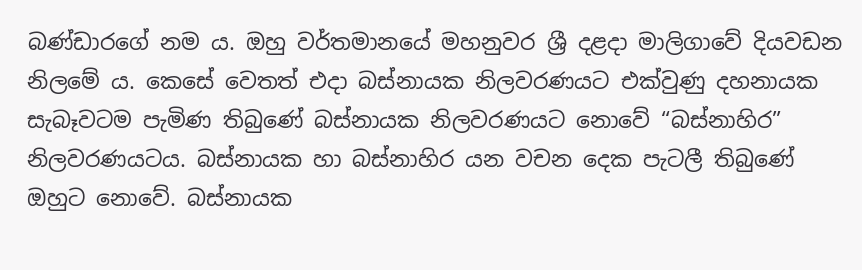බණ්ඩාරගේ නම ය. ඔහු වර්තමානයේ මහනුවර ශ්‍රී දළදා මාලිගාවේ දියවඩන නිලමේ ය. කෙසේ වෙතත් එදා බස්නායක නිලවරණයට එක්වුණු දහනායක සැබෑවටම පැමිණ තිබුණේ බස්නායක නිලවරණයට නොවේ “බස්නාහිර” නිලවරණයටය. බස්නායක හා බස්නාහිර යන වචන දෙක පැටලී තිබුණේ ඔහුට නොවේ. බස්නායක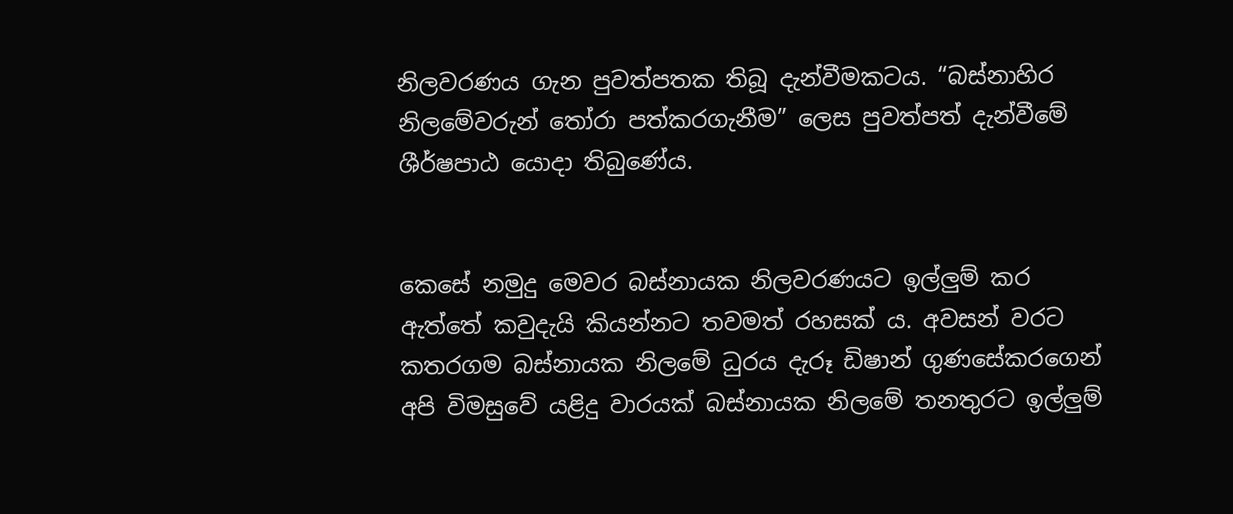නිලවරණය ගැන පුවත්පතක තිබූ දැන්වීමකටය. “බස්නාහිර නිලමේවරුන් තෝරා පත්කරගැනීම” ලෙස පුවත්පත් දැන්වීමේ ශීර්ෂපාඨ යොදා තිබුණේය.


කෙසේ නමුදු මෙවර බස්නායක නිලවරණයට ඉල්ලුම් කර ඇත්තේ කවුදැයි කියන්නට තවමත් රහසක් ය. අවසන් වරට කතරගම බස්නායක නිලමේ ධුරය දැරූ ඩිෂාන් ගුණසේකරගෙන් අපි විමසුවේ යළිදු වාරයක් බස්නායක නිලමේ තනතුරට ඉල්ලුම්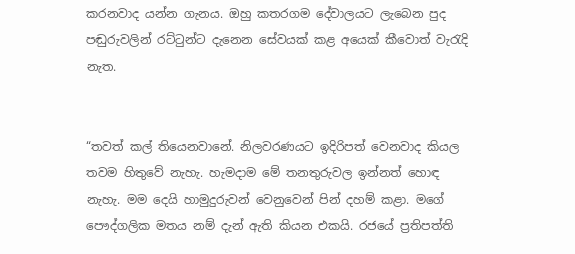කරනවාද යන්න ගැනය. ඔහු කතරගම දේවාලයට ලැබෙන පුද පඬුරුවලින් රට්ටුන්ට දැනෙන සේවයක් කළ අයෙක් කීවොත් වැරැදි නැත.


“තවත් කල් තියෙනවානේ. නිලවරණයට ඉදිරිපත් වෙනවාද කියල තවම හිතුවේ නැහැ. හැමදාම මේ තනතුරුවල ඉන්නත් හොඳ නැහැ. මම දෙයි හාමුදුරුවන් වෙනුවෙන් පින් දහම් කළා. මගේ පෞද්ගලික මතය නම් දැන් ඇති කියන එකයි. රජයේ ප්‍රතිපත්ති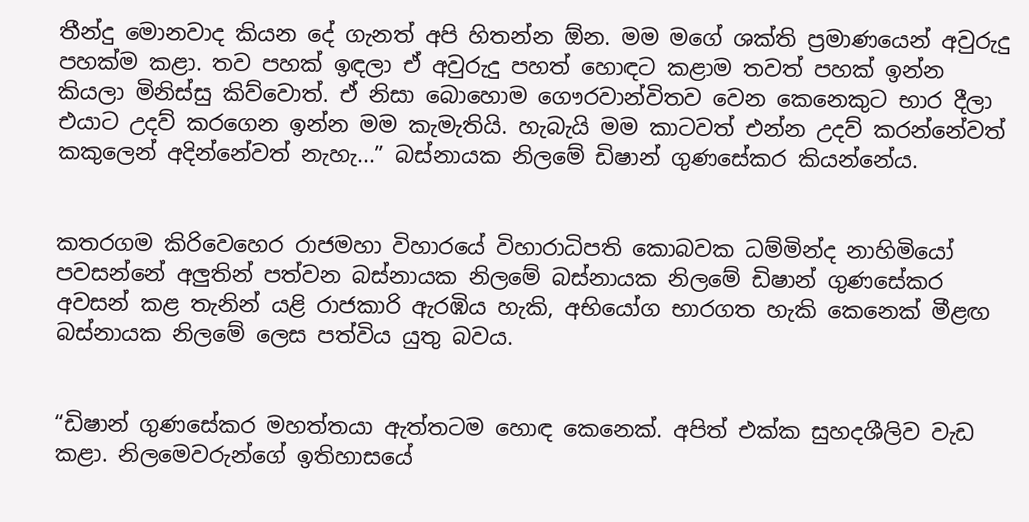තීන්දු මොනවාද කියන දේ ගැනත් අපි හිතන්න ඕන. මම මගේ ශක්ති ප්‍රමාණයෙන් අවුරුදු පහක්ම කළා. තව පහක් ඉඳලා ඒ අවුරුදු පහත් හොඳට කළාම තවත් පහක් ඉන්න කියලා මිනිස්සු කිව්වොත්. ඒ නිසා බොහොම ගෞරවාන්විතව වෙන කෙනෙකුට භාර දීලා එයාට උදව් කරගෙන ඉන්න මම කැමැතියි. හැබැයි මම කාටවත් එන්න උදව් කරන්නේවත් කකුලෙන් අදින්නේවත් නැහැ...” බස්නායක නිලමේ ඩිෂාන් ගුණසේකර කියන්නේය.


කතරගම කිරිවෙහෙර රාජමහා විහාරයේ විහාරාධිපති කොබවක ධම්මින්ද නාහිමියෝ පවසන්නේ අලුතින් පත්වන බස්නායක නිලමේ බස්නායක නිලමේ ඩිෂාන් ගුණසේකර අවසන් කළ තැනින් යළි රාජකාරි ඇරඹිය හැකි, අභියෝග භාරගත හැකි කෙනෙක් මීළඟ බස්නායක නිලමේ ලෙස පත්විය යුතු බවය.


“ඩිෂාන් ගුණසේකර මහත්තයා ඇත්තටම හොඳ කෙනෙක්. අපිත් එක්ක සුහදශීලිව වැඩ කළා. නිලමෙවරුන්ගේ ඉතිහාසයේ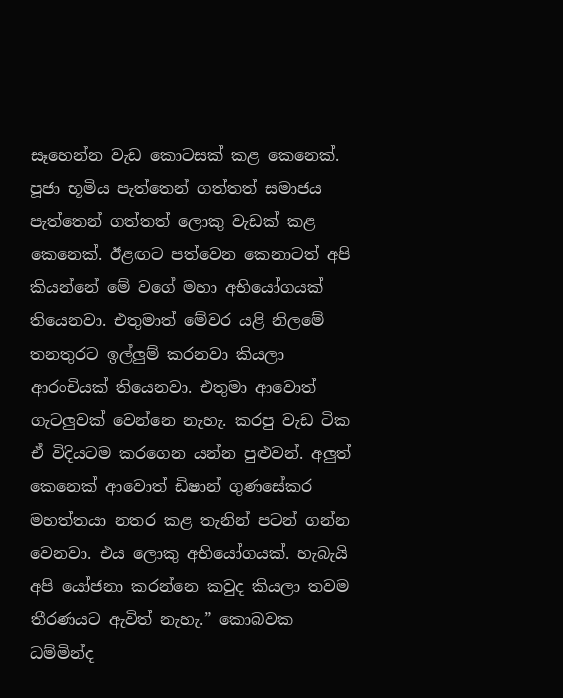සෑහෙන්න වැඩ කොටසක් කළ කෙනෙක්. පූජා භූමිය පැත්තෙන් ගත්තත් සමාජය පැත්තෙන් ගත්තත් ලොකු වැඩක් කළ කෙනෙක්. ඊළඟට පත්වෙන කෙනාටත් අපි කියන්නේ මේ වගේ මහා අභියෝගයක් තියෙනවා. එතුමාත් මේවර යළි නිලමේ තනතුරට ඉල්ලුම් කරනවා කියලා ආරංචියක් තියෙනවා. එතුමා ආවොත් ගැටලුවක් වෙන්නෙ නැහැ. කරපු වැඩ ටික ඒ විදියටම කරගෙන යන්න පුළුවන්. අලුත් කෙනෙක් ආවොත් ඩිෂාන් ගුණසේකර මහත්තයා නතර කළ තැනින් පටන් ගන්න වෙනවා. එය ලොකු අභියෝගයක්. හැබැයි අපි යෝජනා කරන්නෙ කවුද කියලා තවම තීරණයට ඇවිත් නැහැ.” කොබවක ධම්මින්ද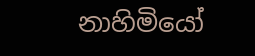නාහිමියෝ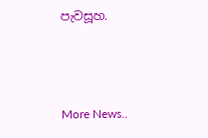පැවසූහ.



More News..